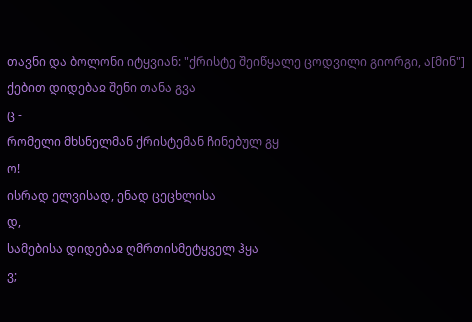თავნი და ბოლონი იტყვიან: "ქრისტე შეიწყალე ცოდვილი გიორგი, ა[მინ"]
ქებით დიდებაჲ შენი თანა გვა
ც -
რომელი მხსნელმან ქრისტემან ჩინებულ გყ
ო!
ისრად ელვისად, ენად ცეცხლისა
დ,
სამებისა დიდებაჲ ღმრთისმეტყველ ჰყა
ვ;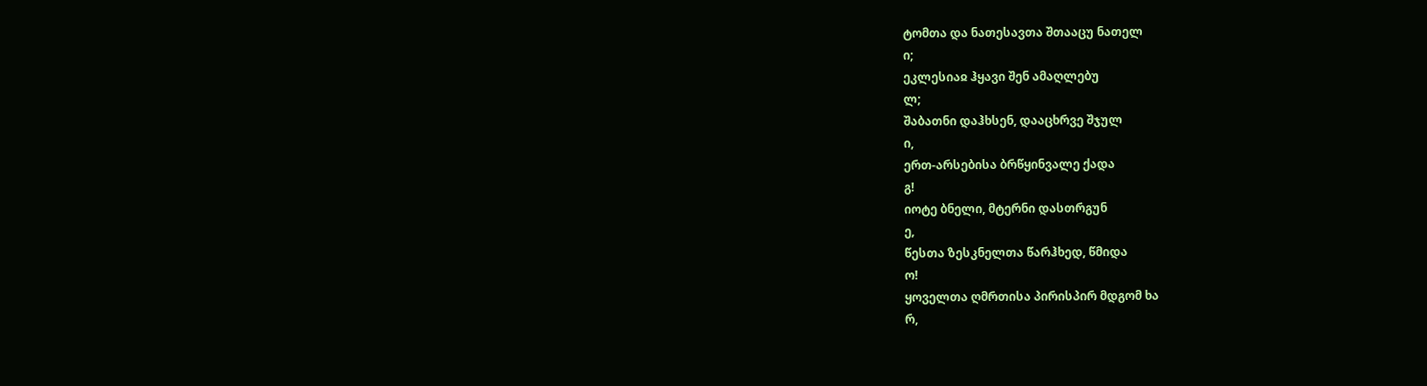ტომთა და ნათესავთა შთააცუ ნათელ
ი;
ეკლესიაჲ ჰყავი შენ ამაღლებუ
ლ;
შაბათნი დაჰხსენ, დააცხრვე შჯულ
ი,
ერთ-არსებისა ბრწყინვალე ქადა
გ!
იოტე ბნელი, მტერნი დასთრგუნ
ე,
წესთა ზესკნელთა წარჰხედ, წმიდა
ო!
ყოველთა ღმრთისა პირისპირ მდგომ ხა
რ,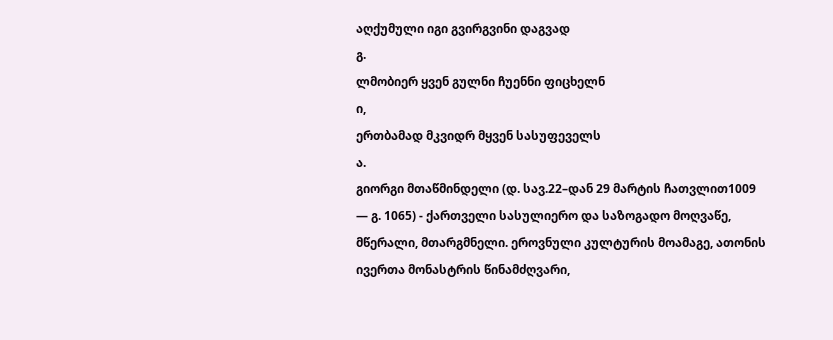აღქუმული იგი გვირგვინი დაგვად
გ.
ლმობიერ ყვენ გულნი ჩუენნი ფიცხელნ
ი,
ერთბამად მკვიდრ მყვენ სასუფეველს
ა.
გიორგი მთაწმინდელი (დ. სავ.22–დან 29 მარტის ჩათვლით1009 ― გ. 1065) - ქართველი სასულიერო და საზოგადო მოღვაწე, მწერალი, მთარგმნელი. ეროვნული კულტურის მოამაგე, ათონის ივერთა მონასტრის წინამძღვარი,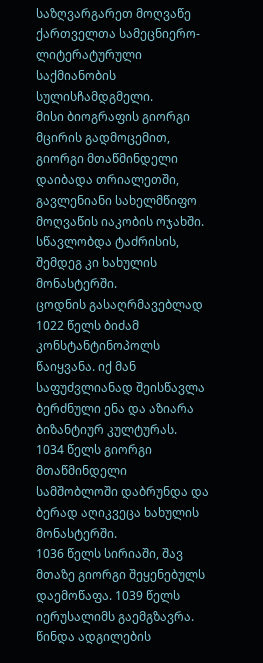საზღვარგარეთ მოღვაწე ქართველთა სამეცნიერო-ლიტერატურული საქმიანობის სულისჩამდგმელი.
მისი ბიოგრაფის გიორგი მცირის გადმოცემით, გიორგი მთაწმინდელი დაიბადა თრიალეთში, გავლენიანი სახელმწიფო მოღვაწის იაკობის ოჯახში. სწავლობდა ტაძრისის, შემდეგ კი ხახულის მონასტერში.
ცოდნის გასაღრმავებლად 1022 წელს ბიძამ კონსტანტინოპოლს წაიყვანა. იქ მან საფუძვლიანად შეისწავლა ბერძნული ენა და აზიარა ბიზანტიურ კულტურას.
1034 წელს გიორგი მთაწმინდელი სამშობლოში დაბრუნდა და ბერად აღიკვეცა ხახულის მონასტერში.
1036 წელს სირიაში, შავ მთაზე გიორგი შეყენებულს დაემოწაფა. 1039 წელს იერუსალიმს გაემგზავრა. წინდა ადგილების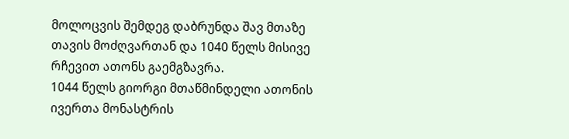მოლოცვის შემდეგ დაბრუნდა შავ მთაზე თავის მოძღვართან და 1040 წელს მისივე რჩევით ათონს გაემგზავრა.
1044 წელს გიორგი მთაწმინდელი ათონის ივერთა მონასტრის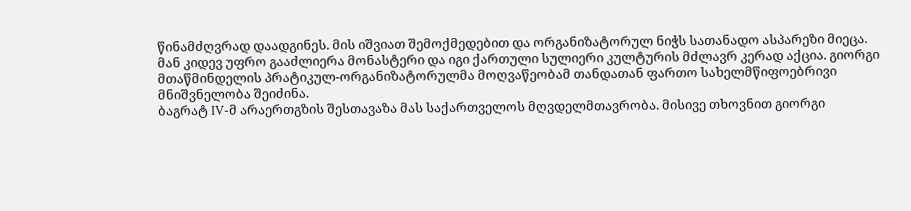წინამძღვრად დაადგინეს. მის იშვიათ შემოქმედებით და ორგანიზატორულ ნიჭს სათანადო ასპარეზი მიეცა. მან კიდევ უფრო გააძლიერა მონასტერი და იგი ქართული სულიერი კულტურის მძლავრ კერად აქცია. გიორგი მთაწმინდელის პრატიკულ-ორგანიზატორულმა მოღვაწეობამ თანდათან ფართო სახელმწიფოებრივი მნიშვნელობა შეიძინა.
ბაგრატ IV-მ არაერთგზის შესთავაზა მას საქართველოს მღვდელმთავრობა. მისივე თხოვნით გიორგი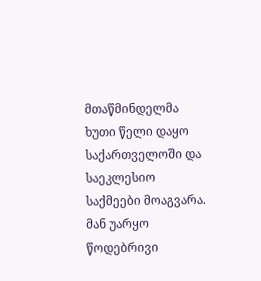მთაწმინდელმა ხუთი წელი დაყო საქართველოში და საეკლესიო საქმეები მოაგვარა. მან უარყო წოდებრივი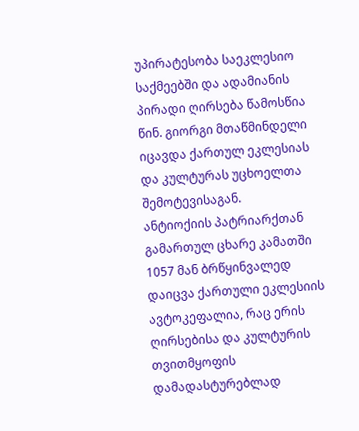უპირატესობა საეკლესიო საქმეებში და ადამიანის პირადი ღირსება წამოსწია წინ. გიორგი მთაწმინდელი იცავდა ქართულ ეკლესიას და კულტურას უცხოელთა შემოტევისაგან.
ანტიოქიის პატრიარქთან გამართულ ცხარე კამათში 1057 მან ბრწყინვალედ დაიცვა ქართული ეკლესიის ავტოკეფალია, რაც ერის ღირსებისა და კულტურის თვითმყოფის დამადასტურებლად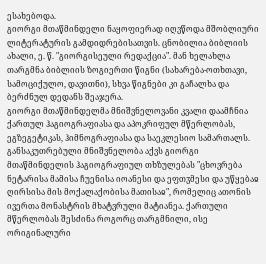ესახებოდა.
გიორგი მთაწმინდელი ნაყოფიერად იღვწოდა მშობლიური ლიტერატურის გამდიდრებისათვის. ცნობილია ბიბლიის ახალი, ე. წ. "გიორგისეული რედაქცია". მან ხელახლა თარგმნა ბიბლიის ზოგიერთი წიგნი (სახარება-ოთხთავი, სამოციქულო, დავითნი), სხვა წიგნები კი გაჩალხა და ბერძნულ დედანს შეაჯერა.
გიორგი მთაწმინდელმა მნიშვნელოვანი კვალი დაამჩნია ქართულ ჰაგიოგრაფიასა და აპოკრიფულ მწერლობას, ეგზეგეტიკას, ჰიმნოგრაფიასა და საეკლესიო სამართალს. განსაკუთრებული მნიშვნელობა აქვს გიორგი მთაწმინდელის ჰაგიოგრაფიულ თხზულებას "ცხოვრება ნეტარისა მამისა ჩუენისა იოანესი და ეფთჳმესი და უწყებაჲ ღირსისა მის მოქალაქობისა მათისაჲ", რომელიც ათონის ივერთა მონასტრის მხატვრული მატიანეა. ქართული მწერლობას შესძინა როგორც თარგმნილი, ისე ორიგინალური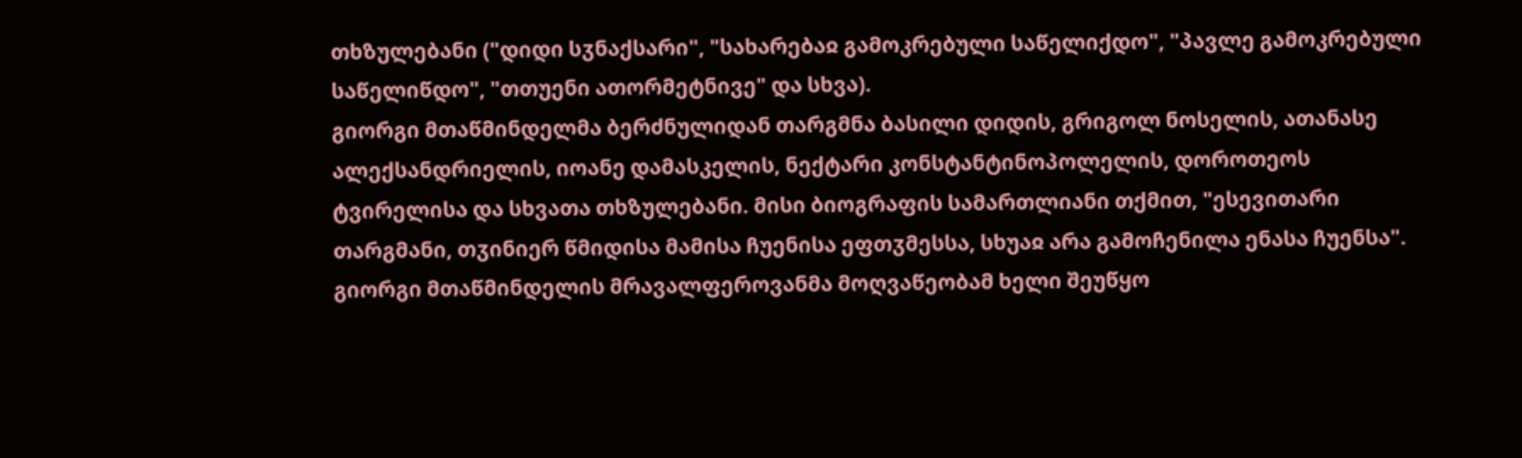თხზულებანი ("დიდი სჳნაქსარი", "სახარებაჲ გამოკრებული საწელიქდო", "პავლე გამოკრებული საწელიწდო", "თთუენი ათორმეტნივე" და სხვა).
გიორგი მთაწმინდელმა ბერძნულიდან თარგმნა ბასილი დიდის, გრიგოლ ნოსელის, ათანასე ალექსანდრიელის, იოანე დამასკელის, ნექტარი კონსტანტინოპოლელის, დოროთეოს ტვირელისა და სხვათა თხზულებანი. მისი ბიოგრაფის სამართლიანი თქმით, "ესევითარი თარგმანი, თჳინიერ წმიდისა მამისა ჩუენისა ეფთჳმესსა, სხუაჲ არა გამოჩენილა ენასა ჩუენსა". გიორგი მთაწმინდელის მრავალფეროვანმა მოღვაწეობამ ხელი შეუწყო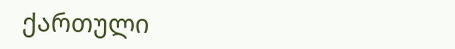ქართული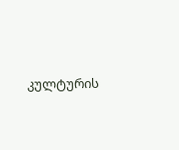კულტურის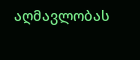აღმავლობას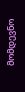მომდევნო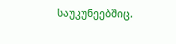საუკუნეებშიც.